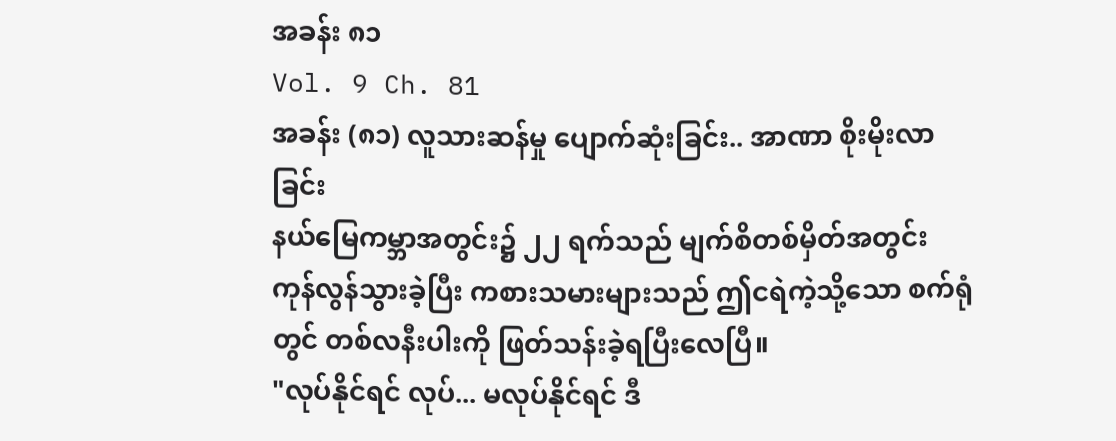အခန်း ၈၁
Vol. 9 Ch. 81
အခန်း (၈၁) လူသားဆန်မှု ပျောက်ဆုံးခြင်း.. အာဏာ စိုးမိုးလာခြင်း
နယ်မြေကမ္ဘာအတွင်း၌ ၂၂ ရက်သည် မျက်စိတစ်မှိတ်အတွင်း ကုန်လွန်သွားခဲ့ပြီး ကစားသမားများသည် ဤငရဲကဲ့သို့သော စက်ရုံတွင် တစ်လနီးပါးကို ဖြတ်သန်းခဲ့ရပြီးလေပြီ။
"လုပ်နိုင်ရင် လုပ်... မလုပ်နိုင်ရင် ဒီ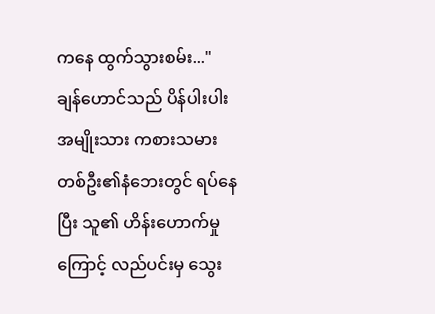ကနေ ထွက်သွားစမ်း..."
ချန်ဟောင်သည် ပိန်ပါးပါး အမျိုးသား ကစားသမားတစ်ဦး၏နံဘေးတွင် ရပ်နေပြီး သူ၏ ဟိန်းဟောက်မှုကြောင့် လည်ပင်းမှ သွေး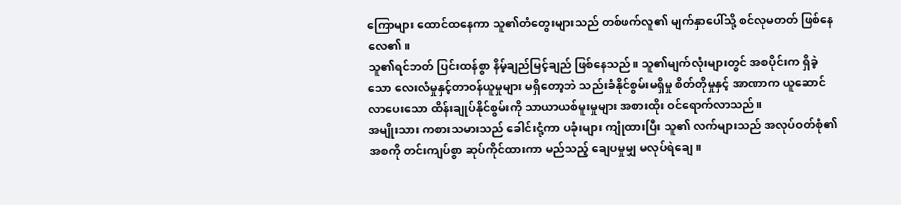ကြောများ ထောင်ထနေကာ သူ၏တံတွေးများသည် တစ်ဖက်လူ၏ မျက်နှာပေါ်သို့ စင်လုမတတ် ဖြစ်နေလေ၏။
သူ၏ရင်ဘတ် ပြင်းထန်စွာ နိမ့်ချည်မြင့်ချည် ဖြစ်နေသည်။ သူ၏မျက်လုံးများတွင် အစပိုင်းက ရှိခဲ့သော လေးလံမှုနှင့်တာဝန်ယူမှုများ မရှိတော့ဘဲ သည်းခံနိုင်စွမ်းမရှိမှု စိတ်တိုမှုနှင့် အာဏာက ယူဆောင်လာပေးသော ထိန်းချုပ်နိုင်စွမ်းကို သာယာယစ်မူးမှုများ အစားထိုး ဝင်ရောက်လာသည်။
အမျိုးသား ကစားသမားသည် ခေါင်းငုံ့ကာ ပခုံးများ ကျုံထားပြီး သူ၏ လက်များသည် အလုပ်ဝတ်စုံ၏ အစကို တင်းကျပ်စွာ ဆုပ်ကိုင်ထားကာ မည်သည့် ချေပမှုမျှ မလုပ်ရဲချေ။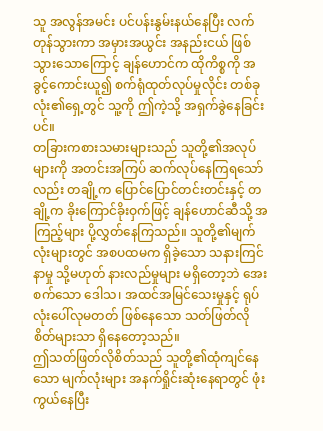သူ အလွန်အမင်း ပင်ပန်းနွမ်းနယ်နေပြီး လက်တုန်သွားကာ အမှားအယွင်း အနည်းငယ် ဖြစ်သွားသောကြောင့် ချန်ဟောင်က ထိုကိစ္စကို အခွင့်ကောင်းယူ၍ စက်ရုံထုတ်လုပ်မှုလိုင်း တစ်ခုလုံး၏ရှေ့တွင် သူ့ကို ဤကဲ့သို့ အရှက်ခွဲနေခြင်းပင်။
တခြားကစားသမားများသည် သူတို့၏အလုပ်များကို အတင်းအကြပ် ဆက်လုပ်နေကြရသော်လည်း တချို့က ပြောင်ပြောင်တင်းတင်းနှင့် တချို့က ခိုးကြောင်ခိုးဝှက်ဖြင့် ချန်ဟောင်ဆီသို့ အကြည့်များ ပို့လွှတ်နေကြသည်။ သူတို့၏မျက်လုံးများတွင် အစပထမက ရှိခဲ့သော သနားကြင်နာမှု သို့မဟုတ် နားလည်မှုများ မရှိတော့ဘဲ အေးစက်သော ဒေါသ၊ အထင်အမြင်သေးမှုနှင့် ရုပ်လုံးပေါ်လုမတတ် ဖြစ်နေသော သတ်ဖြတ်လိုစိတ်များသာ ရှိနေတော့သည်။
ဤသတ်ဖြတ်လိုစိတ်သည် သူတို့၏ထုံကျင်နေသော မျက်လုံးများ အနက်ရှိုင်းဆုံးနေရာတွင် ဖုံးကွယ်နေပြီး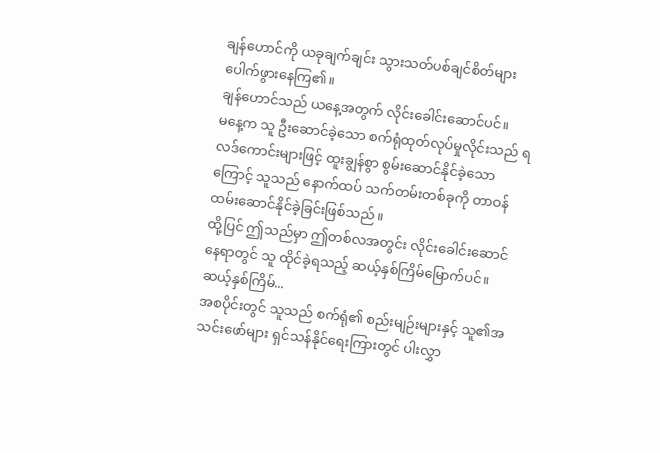ချန်ဟောင်ကို ယခုချက်ချင်း သွားသတ်ပစ်ချင်စိတ်များ ပေါက်ဖွားနေကြ၏။
ချန်ဟောင်သည် ယနေ့အတွက် လိုင်းခေါင်းဆောင်ပင်။
မနေ့က သူ ဦးဆောင်ခဲ့သော စက်ရုံထုတ်လုပ်မှုလိုင်းသည် ရလဒ်ကောင်းများဖြင့် ထူးချွန်စွာ စွမ်းဆောင်နိုင်ခဲ့သောကြောင့် သူသည် နောက်ထပ် သက်တမ်းတစ်ခုကို တာဝန်ထမ်းဆောင်နိုင်ခဲ့ခြင်းဖြစ်သည်။
ထို့ပြင် ဤသည်မှာ ဤတစ်လအတွင်း လိုင်းခေါင်းဆောင်နေရာတွင် သူ ထိုင်ခဲ့ရသည့် ဆယ့်နှစ်ကြိမ်မြောက်ပင်။
ဆယ့်နှစ်ကြိမ်...
အစပိုင်းတွင် သူသည် စက်ရုံ၏ စည်းမျဉ်းများနှင့် သူ၏အသင်းဖော်များ ရှင်သန်နိုင်ရေးကြားတွင် ပါးလွှာ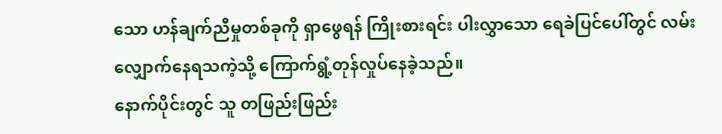သော ဟန်ချက်ညီမှုတစ်ခုကို ရှာဖွေရန် ကြိုးစားရင်း ပါးလွှာသော ရေခဲပြင်ပေါ်တွင် လမ်းလျှောက်နေရသကဲ့သို့ ကြောက်ရွံ့တုန်လှုပ်နေခဲ့သည်။
နောက်ပိုင်းတွင် သူ တဖြည်းဖြည်း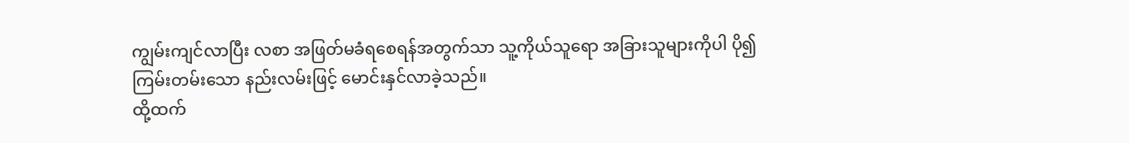ကျွမ်းကျင်လာပြီး လစာ အဖြတ်မခံရစေရန်အတွက်သာ သူ့ကိုယ်သူရော အခြားသူများကိုပါ ပို၍ကြမ်းတမ်းသော နည်းလမ်းဖြင့် မောင်းနှင်လာခဲ့သည်။
ထို့ထက်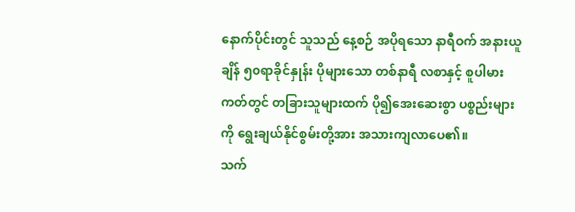နောက်ပိုင်းတွင် သူသည် နေ့စဉ် အပိုရသော နာရီဝက် အနားယူချိန် ၅၀ရာခိုင်နှုန်း ပိုများသော တစ်နာရီ လစာနှင့် စူပါမားကတ်တွင် တခြားသူများထက် ပို၍အေးဆေးစွာ ပစ္စည်းများကို ရွေးချယ်နိုင်စွမ်းတို့အား အသားကျလာပေ၏။
သက်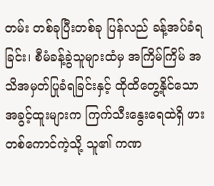တမ်း တစ်ခုပြီးတစ်ခု ပြန်လည် ခန့်အပ်ခံရခြင်း၊ စီမံခန့်ခွဲသူများထံမှ အကြိမ်ကြိမ် အသိအမှတ်ပြုခံရခြင်းနှင့် ထိုထိတွေ့နိုင်သော အခွင့်ထူးများက ကြက်သီးနွေးရေထဲရှိ ဖားတစ်ကောင်ကဲ့သို့ သူ၏ ကဏ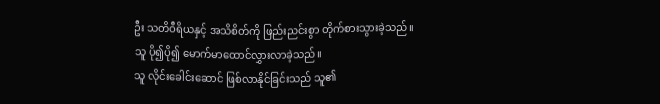ဦး သတိဝီရိယနှင့် အသိစိတ်ကို ဖြည်းညင်းစွာ တိုက်စားသွားခဲ့သည်။
သူ ပို၍ပို၍ မောက်မာထောင်လွှားလာခဲ့သည်။
သူ လိုင်းခေါင်းဆောင် ဖြစ်လာနိုင်ခြင်းသည် သူ၏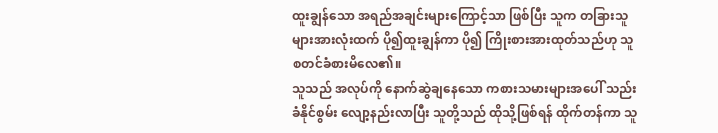ထူးချွန်သော အရည်အချင်းများကြောင့်သာ ဖြစ်ပြီး သူက တခြားသူများအားလုံးထက် ပို၍ထူးချွန်ကာ ပို၍ ကြိုးစားအားထုတ်သည်ဟု သူ စတင်ခံစားမိလေ၏။
သူသည် အလုပ်ကို နောက်ဆွဲချနေသော ကစားသမားများအပေါ် သည်းခံနိုင်စွမ်း လျော့နည်းလာပြီး သူတို့သည် ထိုသို့ဖြစ်ရန် ထိုက်တန်ကာ သူ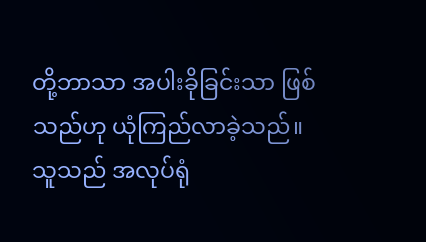တို့ဘာသာ အပါးခိုခြင်းသာ ဖြစ်သည်ဟု ယုံကြည်လာခဲ့သည်။
သူသည် အလုပ်ရုံ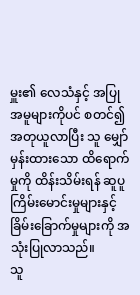မှူး၏ လေသံနှင့် အပြုအမူများကိုပင် စတင်၍ အတုယူလာပြီး သူ မျှော်မှန်းထားသော ထိရောက်မှုကို ထိန်းသိမ်းရန် ဆူပူကြိမ်းမောင်းမှုများနှင့် ခြိမ်းခြောက်မှုများကို အသုံးပြုလာသည်။
သူ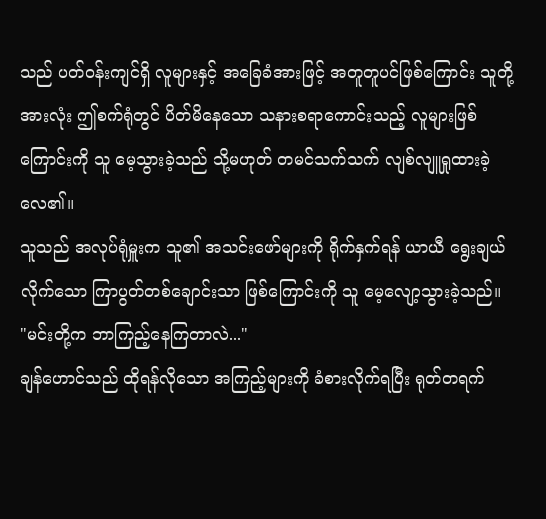သည် ပတ်ဝန်းကျင်ရှိ လူများနှင့် အခြေခံအားဖြင့် အတူတူပင်ဖြစ်ကြောင်း သူတို့အားလုံး ဤစက်ရုံတွင် ပိတ်မိနေသော သနားစရာကောင်းသည့် လူများဖြစ်ကြောင်းကို သူ မေ့သွားခဲ့သည် သို့မဟုတ် တမင်သက်သက် လျစ်လျူရှုထားခဲ့လေ၏။
သူသည် အလုပ်ရုံမှူးက သူ၏ အသင်းဖော်များကို ရိုက်နှက်ရန် ယာယီ ရွေးချယ်လိုက်သော ကြာပွတ်တစ်ချောင်းသာ ဖြစ်ကြောင်းကို သူ မေ့လျော့သွားခဲ့သည်။
"မင်းတို့က ဘာကြည့်နေကြတာလဲ..."
ချန်ဟောင်သည် ထိုရန်လိုသော အကြည့်များကို ခံစားလိုက်ရပြီး ရုတ်တရက်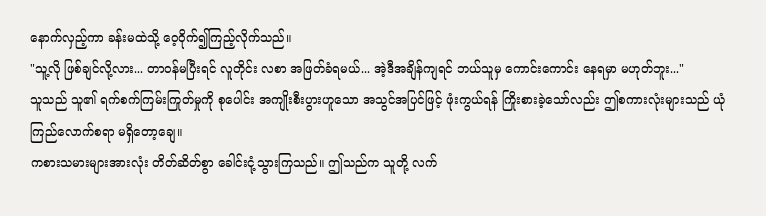နောက်လှည့်ကာ ခန်းမထဲသို့ ဝေ့ဝိုက်၍ကြည့်လိုက်သည်။
"သူ့လို ဖြစ်ချင်လို့လား... တာဝန်မပြီးရင် လူတိုင်း လစာ အဖြတ်ခံရမယ်... အဲ့ဒီအချိန်ကျရင် ဘယ်သူမှ ကောင်းကောင်း နေရမှာ မဟုတ်ဘူး..."
သူသည် သူ၏ ရက်စက်ကြမ်းကြုတ်မှုကို စုပေါင်း အကျိုးစီးပွားဟူသော အသွင်အပြင်ဖြင့် ဖုံးကွယ်ရန် ကြိုးစားခဲ့သော်လည်း ဤစကားလုံးများသည် ယုံကြည်လောက်စရာ မရှိတော့ချေ။
ကစားသမားများအားလုံး တိတ်ဆိတ်စွာ ခေါင်းငုံ့သွားကြသည်။ ဤသည်က သူတို့ လက်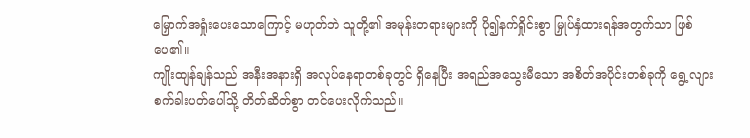မြှောက်အရှုံးပေးသောကြောင့် မဟုတ်ဘဲ သူတို့၏ အမုန်းတရားများကို ပို၍နက်ရှိုင်းစွာ မြှုပ်နှံထားရန်အတွက်သာ ဖြစ်ပေ၏။
ကျိုးထျန်ချန်သည် အနီးအနားရှိ အလုပ်နေရာတစ်ခုတွင် ရှိနေပြီး အရည်အသွေးမီသော အစိတ်အပိုင်းတစ်ခုကို ရွေ့လျားစက်ခါးပတ်ပေါ်သို့ တိတ်ဆိတ်စွာ တင်ပေးလိုက်သည်။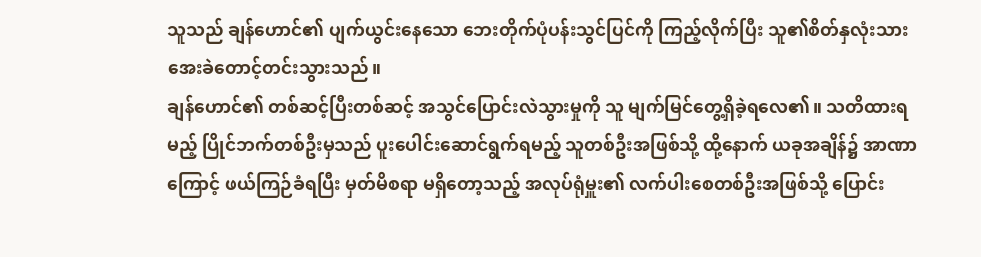သူသည် ချန်ဟောင်၏ ပျက်ယွင်းနေသော ဘေးတိုက်ပုံပန်းသွင်ပြင်ကို ကြည့်လိုက်ပြီး သူ၏စိတ်နှလုံးသား အေးခဲတောင့်တင်းသွားသည်။
ချန်ဟောင်၏ တစ်ဆင့်ပြီးတစ်ဆင့် အသွင်ပြောင်းလဲသွားမှုကို သူ မျက်မြင်တွေ့ရှိခဲ့ရလေ၏။ သတိထားရမည့် ပြိုင်ဘက်တစ်ဦးမှသည် ပူးပေါင်းဆောင်ရွက်ရမည့် သူတစ်ဦးအဖြစ်သို့ ထို့နောက် ယခုအချိန်၌ အာဏာကြောင့် ဖယ်ကြဉ်ခံရပြီး မှတ်မိစရာ မရှိတော့သည့် အလုပ်ရုံမှူး၏ လက်ပါးစေတစ်ဦးအဖြစ်သို့ ပြောင်း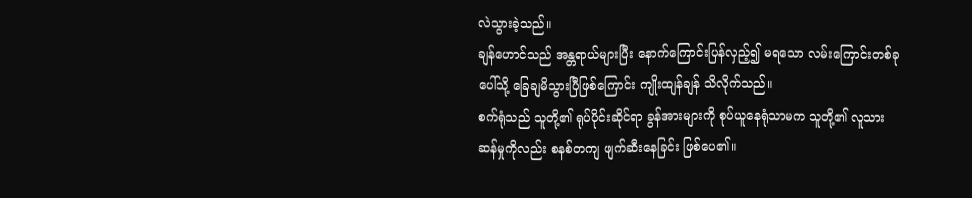လဲသွားခဲ့သည်။
ချန်ဟောင်သည် အန္တရာယ်များပြီး နောက်ကြောင်းပြန်လှည့်၍ မရသော လမ်းကြောင်းတစ်ခုပေါ်သို့ ခြေချမိသွားပြီဖြစ်ကြောင်း ကျိုးထျန်ချန် သိလိုက်သည်။
စက်ရုံသည် သူတို့၏ ရုပ်ပိုင်းဆိုင်ရာ ခွန်အားများကို စုပ်ယူနေရုံသာမက သူတို့၏ လူသားဆန်မှုကိုလည်း စနစ်တကျ ဖျက်ဆီးနေခြင်း ဖြစ်ပေ၏။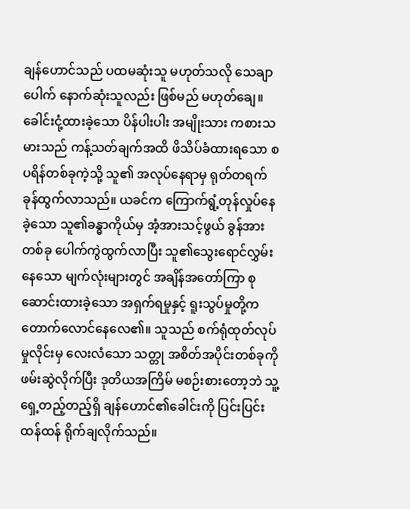ချန်ဟောင်သည် ပထမဆုံးသူ မဟုတ်သလို သေချာပေါက် နောက်ဆုံးသူလည်း ဖြစ်မည် မဟုတ်ချေ။
ခေါင်းငုံ့ထားခဲ့သော ပိန်ပါးပါး အမျိုးသား ကစားသမားသည် ကန့်သတ်ချက်အထိ ဖိသိပ်ခံထားရသော စပရိန်တစ်ခုကဲ့သို့ သူ၏ အလုပ်နေရာမှ ရုတ်တရက် ခုန်ထွက်လာသည်။ ယခင်က ကြောက်ရွံ့တုန်လှုပ်နေခဲ့သော သူ၏ခန္ဓာကိုယ်မှ အံ့အားသင့်ဖွယ် ခွန်အားတစ်ခု ပေါက်ကွဲထွက်လာပြီး သူ၏သွေးရောင်လွှမ်းနေသော မျက်လုံးများတွင် အချိန်အတော်ကြာ စုဆောင်းထားခဲ့သော အရှက်ရမှုနှင့် ရူးသွပ်မှုတို့က တောက်လောင်နေလေ၏။ သူသည် စက်ရုံထုတ်လုပ်မှုလိုင်းမှ လေးလံသော သတ္တု အစိတ်အပိုင်းတစ်ခုကို ဖမ်းဆွဲလိုက်ပြီး ဒုတိယအကြိမ် မစဉ်းစားတော့ဘဲ သူ့ရှေ့တည့်တည့်ရှိ ချန်ဟောင်၏ခေါင်းကို ပြင်းပြင်းထန်ထန် ရိုက်ချလိုက်သည်။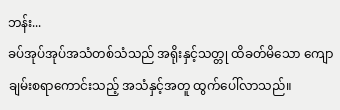ဘန်း...
ခပ်အုပ်အုပ်အသံတစ်သံသည် အရိုးနှင့်သတ္တု ထိခတ်မိသော ကျောချမ်းစရာကောင်းသည့် အသံနှင့်အတူ ထွက်ပေါ်လာသည်။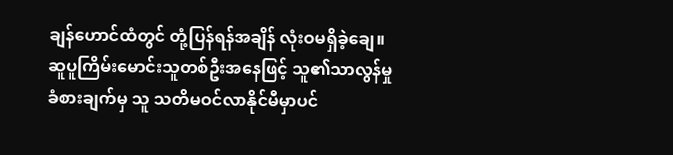ချန်ဟောင်ထံတွင် တုံ့ပြန်ရန်အချိန် လုံးဝမရှိခဲ့ချေ။ ဆူပူကြိမ်းမောင်းသူတစ်ဦးအနေဖြင့် သူ၏သာလွန်မှု ခံစားချက်မှ သူ သတိမဝင်လာနိုင်မီမှာပင်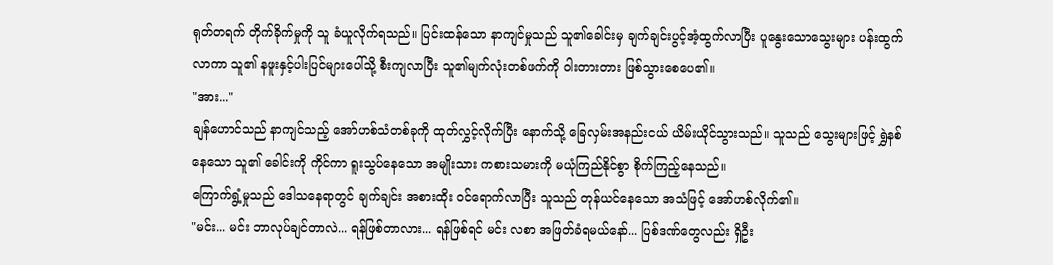ရုတ်တရက် တိုက်ခိုက်မှုကို သူ ခံယူလိုက်ရသည်။ ပြင်းထန်သော နာကျင်မှုသည် သူ၏ခေါင်းမှ ချက်ချင်းပွင့်အံ့ထွက်လာပြီး ပူနွေးသောသွေးများ ပန်းထွက်လာကာ သူ၏ နဖူးနှင့်ပါးပြင်များပေါ်သို့ စီးကျလာပြီး သူ၏မျက်လုံးတစ်ဖက်ကို ဝါးတားတား ဖြစ်သွားစေပေ၏။
"အား..."
ချန်ဟောင်သည် နာကျင်သည့် အော်ဟစ်သံတစ်ခုကို ထုတ်လွှင့်လိုက်ပြီး နောက်သို့ ခြေလှမ်းအနည်းငယ် ယိမ်းယိုင်သွားသည်။ သူသည် သွေးများဖြင့် ရွှဲနစ်နေသော သူ၏ ခေါင်းကို ကိုင်ကာ ရူးသွပ်နေသော အမျိုးသား ကစားသမားကို မယုံကြည်နိုင်စွာ စိုက်ကြည့်နေသည်။
ကြောက်ရွံ့မှုသည် ဒေါသနေရာတွင် ချက်ချင်း အစားထိုး ဝင်ရောက်လာပြီး သူသည် တုန်ယင်နေသော အသံဖြင့် အော်ဟစ်လိုက်၏။
"မင်း... မင်း ဘာလုပ်ချင်တာလဲ... ရန်ဖြစ်တာလား... ရန်ဖြစ်ရင် မင်း လစာ အဖြတ်ခံရမယ်နော်... ပြစ်ဒဏ်တွေလည်း ရှိဦး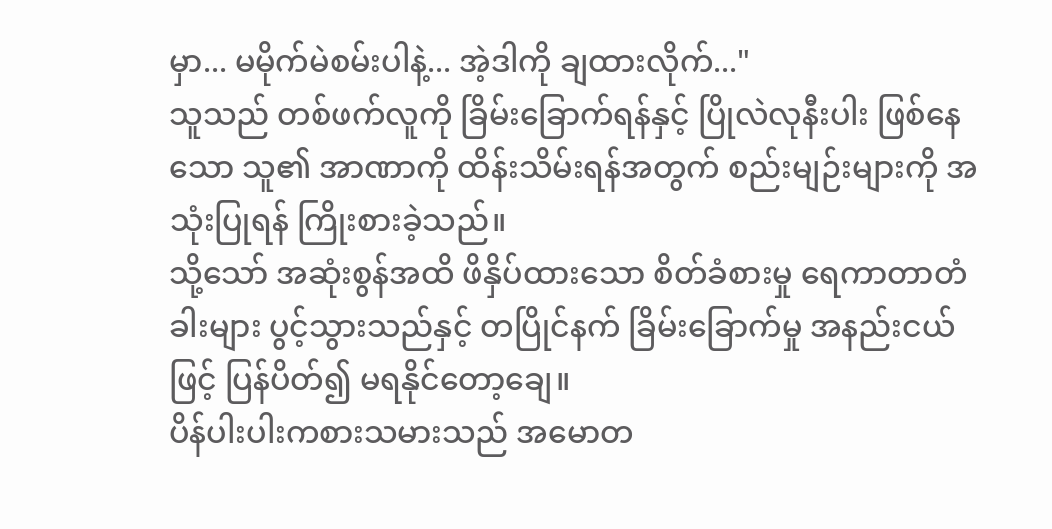မှာ... မမိုက်မဲစမ်းပါနဲ့... အဲ့ဒါကို ချထားလိုက်..."
သူသည် တစ်ဖက်လူကို ခြိမ်းခြောက်ရန်နှင့် ပြိုလဲလုနီးပါး ဖြစ်နေသော သူ၏ အာဏာကို ထိန်းသိမ်းရန်အတွက် စည်းမျဉ်းများကို အသုံးပြုရန် ကြိုးစားခဲ့သည်။
သို့သော် အဆုံးစွန်အထိ ဖိနှိပ်ထားသော စိတ်ခံစားမှု ရေကာတာတံခါးများ ပွင့်သွားသည်နှင့် တပြိုင်နက် ခြိမ်းခြောက်မှု အနည်းငယ်ဖြင့် ပြန်ပိတ်၍ မရနိုင်တော့ချေ။
ပိန်ပါးပါးကစားသမားသည် အမောတ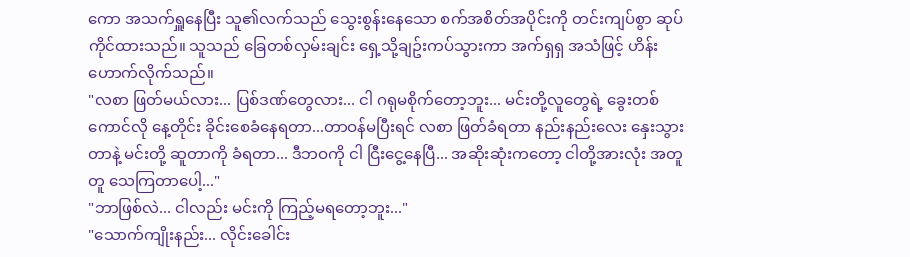ကော အသက်ရှူနေပြီး သူ၏လက်သည် သွေးစွန်းနေသော စက်အစိတ်အပိုင်းကို တင်းကျပ်စွာ ဆုပ်ကိုင်ထားသည်။ သူသည် ခြေတစ်လှမ်းချင်း ရှေ့သို့ချဥ်းကပ်သွားကာ အက်ရှရှ အသံဖြင့် ဟိန်းဟောက်လိုက်သည်။
"လစာ ဖြတ်မယ်လား... ပြစ်ဒဏ်တွေလား... ငါ ဂရုမစိုက်တော့ဘူး... မင်းတို့လူတွေရဲ့ ခွေးတစ်ကောင်လို နေ့တိုင်း ခိုင်းစေခံနေရတာ...တာဝန်မပြီးရင် လစာ ဖြတ်ခံရတာ နည်းနည်းလေး နှေးသွားတာနဲ့ မင်းတို့ ဆူတာကို ခံရတာ... ဒီဘဝကို ငါ ငြီးငွေ့နေပြီ... အဆိုးဆုံးကတော့ ငါတို့အားလုံး အတူတူ သေကြတာပေါ့..."
"ဘာဖြစ်လဲ... ငါလည်း မင်းကို ကြည့်မရတော့ဘူး..."
"သောက်ကျိုးနည်း... လိုင်းခေါင်း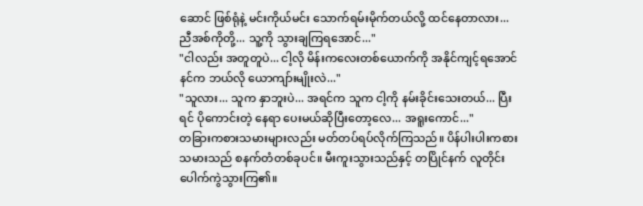ဆောင် ဖြစ်ရုံနဲ့ မင်းကိုယ်မင်း သောက်ရမ်းမိုက်တယ်လို့ ထင်နေတာလား... ညီအစ်ကိုတို့... သူ့ကို သွားချကြရအောင်..."
"ငါလည်း အတူတူပဲ... ငါ့လို မိန်းကလေးတစ်ယောက်ကို အနိုင်ကျင့်ရအောင် နင်က ဘယ်လို ယောကျာ်းမျိုးလဲ..."
"သူလား... သူက နှာဘူးပဲ... အရင်က သူက ငါ့ကို နမ်းခိုင်းသေးတယ်... ပြီးရင် ပိုကောင်းတဲ့ နေရာ ပေးမယ်ဆိုပြီးတော့လေ... အရူးကောင်..."
တခြားကစားသမားများလည်း မတ်တပ်ရပ်လိုက်ကြသည်။ ပိန်ပါးပါးကစားသမားသည် စနက်တံတစ်ခုပင်။ မီးကူးသွားသည်နှင့် တပြိုင်နက် လူတိုင်း ပေါက်ကွဲသွားကြ၏။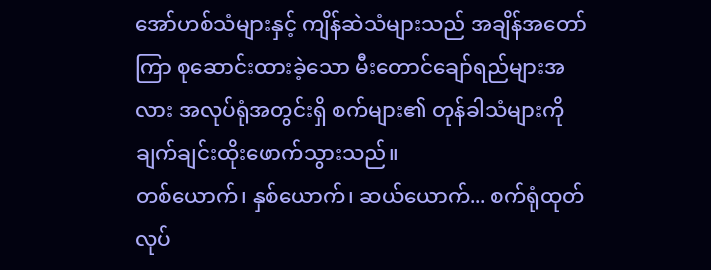အော်ဟစ်သံများနှင့် ကျိန်ဆဲသံများသည် အချိန်အတော်ကြာ စုဆောင်းထားခဲ့သော မီးတောင်ချော်ရည်များအလား အလုပ်ရုံအတွင်းရှိ စက်များ၏ တုန်ခါသံများကို ချက်ချင်းထိုးဖောက်သွားသည်။
တစ်ယောက်၊ နှစ်ယောက်၊ ဆယ်ယောက်... စက်ရုံထုတ်လုပ်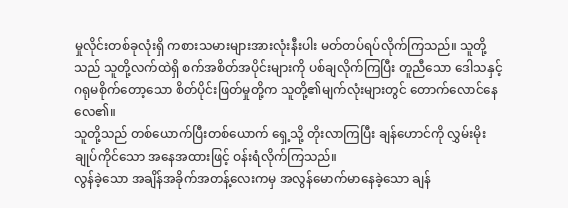မှုလိုင်းတစ်ခုလုံးရှိ ကစားသမားများအားလုံးနီးပါး မတ်တပ်ရပ်လိုက်ကြသည်။ သူတို့သည် သူတို့လက်ထဲရှိ စက်အစိတ်အပိုင်းများကို ပစ်ချလိုက်ကြပြီး တူညီသော ဒေါသနှင့် ဂရုမစိုက်တော့သော စိတ်ပိုင်းဖြတ်မှုတို့က သူတို့၏မျက်လုံးများတွင် တောက်လောင်နေလေ၏။
သူတို့သည် တစ်ယောက်ပြီးတစ်ယောက် ရှေ့သို့ တိုးလာကြပြီး ချန်ဟောင်ကို လွှမ်းမိုးချုပ်ကိုင်သော အနေအထားဖြင့် ဝန်းရံလိုက်ကြသည်။
လွန်ခဲ့သော အချိန်အခိုက်အတန့်လေးကမှ အလွန်မောက်မာနေခဲ့သော ချန်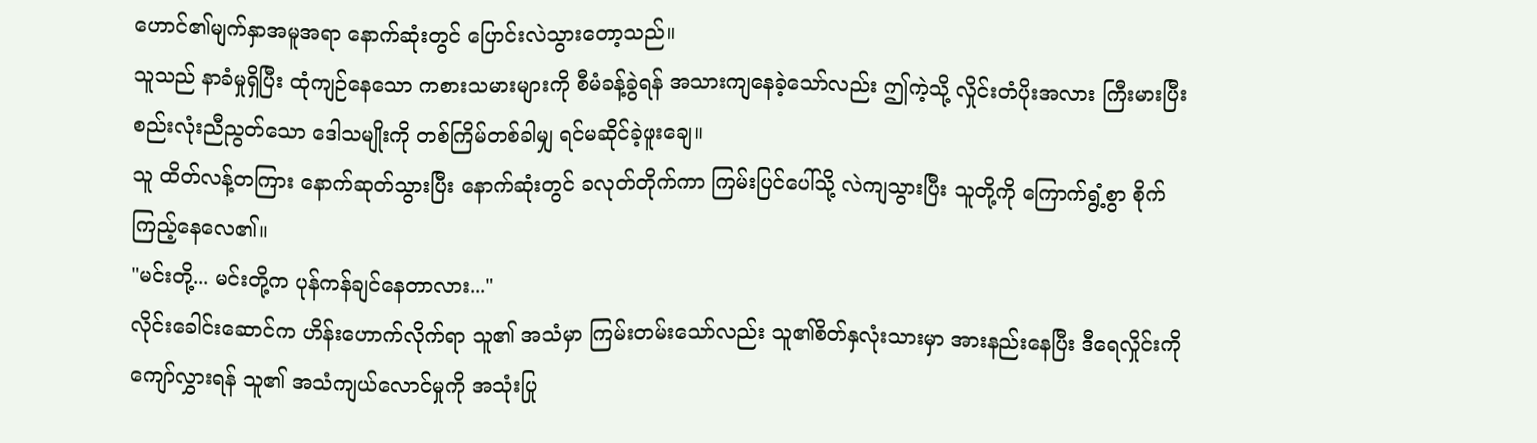ဟောင်၏မျက်နှာအမူအရာ နောက်ဆုံးတွင် ပြောင်းလဲသွားတော့သည်။
သူသည် နာခံမှုရှိပြီး ထုံကျဉ်နေသော ကစားသမားများကို စီမံခန့်ခွဲရန် အသားကျနေခဲ့သော်လည်း ဤကဲ့သို့ လှိုင်းတံပိုးအလား ကြီးမားပြီး စည်းလုံးညီညွတ်သော ဒေါသမျိုးကို တစ်ကြိမ်တစ်ခါမျှ ရင်မဆိုင်ခဲ့ဖူးချေ။
သူ ထိတ်လန့်တကြား နောက်ဆုတ်သွားပြီး နောက်ဆုံးတွင် ခလုတ်တိုက်ကာ ကြမ်းပြင်ပေါ်သို့ လဲကျသွားပြီး သူတို့ကို ကြောက်ရွံ့စွာ စိုက်ကြည့်နေလေ၏။
"မင်းတို့... မင်းတို့က ပုန်ကန်ချင်နေတာလား..."
လိုင်းခေါင်းဆောင်က ဟိန်းဟောက်လိုက်ရာ သူ၏ အသံမှာ ကြမ်းတမ်းသော်လည်း သူ၏စိတ်နှလုံးသားမှာ အားနည်းနေပြီး ဒီရေလှိုင်းကို ကျော်လွှားရန် သူ၏ အသံကျယ်လောင်မှုကို အသုံးပြု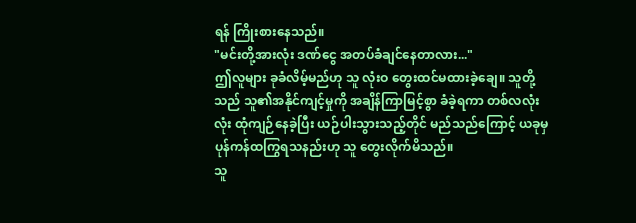ရန် ကြိုးစားနေသည်။
"မင်းတို့အားလုံး ဒဏ်ငွေ အတပ်ခံချင်နေတာလား..."
ဤလူများ ခုခံလိမ့်မည်ဟု သူ လုံးဝ တွေးထင်မထားခဲ့ချေ။ သူတို့သည် သူ၏အနိုင်ကျင့်မှုကို အချိန်ကြာမြင့်စွာ ခံခဲ့ရကာ တစ်လလုံးလုံး ထုံကျဉ်နေခဲ့ပြီး ယဉ်ပါးသွားသည့်တိုင် မည်သည်ကြောင့် ယခုမှ ပုန်ကန်ထကြွရသနည်းဟု သူ တွေးလိုက်မိသည်။
သူ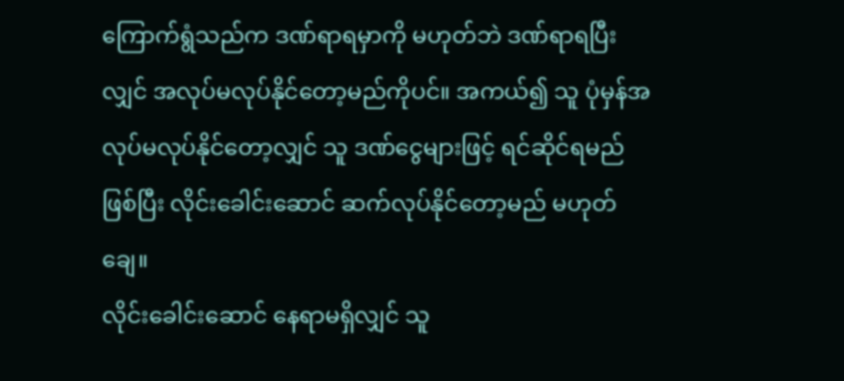ကြောက်ရွံသည်က ဒဏ်ရာရမှာကို မဟုတ်ဘဲ ဒဏ်ရာရပြီးလျှင် အလုပ်မလုပ်နိုင်တော့မည်ကိုပင်။ အကယ်၍ သူ ပုံမှန်အလုပ်မလုပ်နိုင်တော့လျှင် သူ ဒဏ်ငွေများဖြင့် ရင်ဆိုင်ရမည်ဖြစ်ပြီး လိုင်းခေါင်းဆောင် ဆက်လုပ်နိုင်တော့မည် မဟုတ်ချေ။
လိုင်းခေါင်းဆောင် နေရာမရှိလျှင် သူ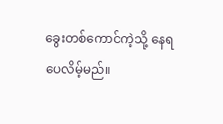ခွေးတစ်ကောင်ကဲ့သို့ နေရပေလိမ့်မည်။